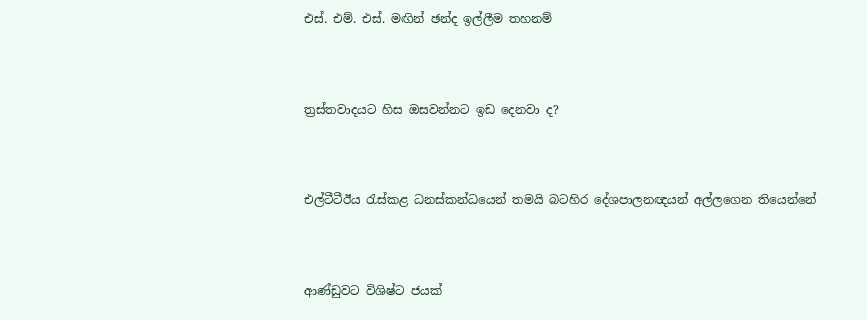එස්. එම්. එස්. මඟින් ඡන්ද ඉල්ලීම තහනම්




ත්‍රස්තවාදයට හිස ඔසවන්නට ඉඩ දෙනවා ද?




එල්ටීටීඊය රැස්කළ ධනස්කන්ධයෙන් තමයි බටහිර දේශපාලනඥයන් අල්ලගෙන තියෙන්නේ




ආණ්ඩුවට විශිෂ්ට ජයක්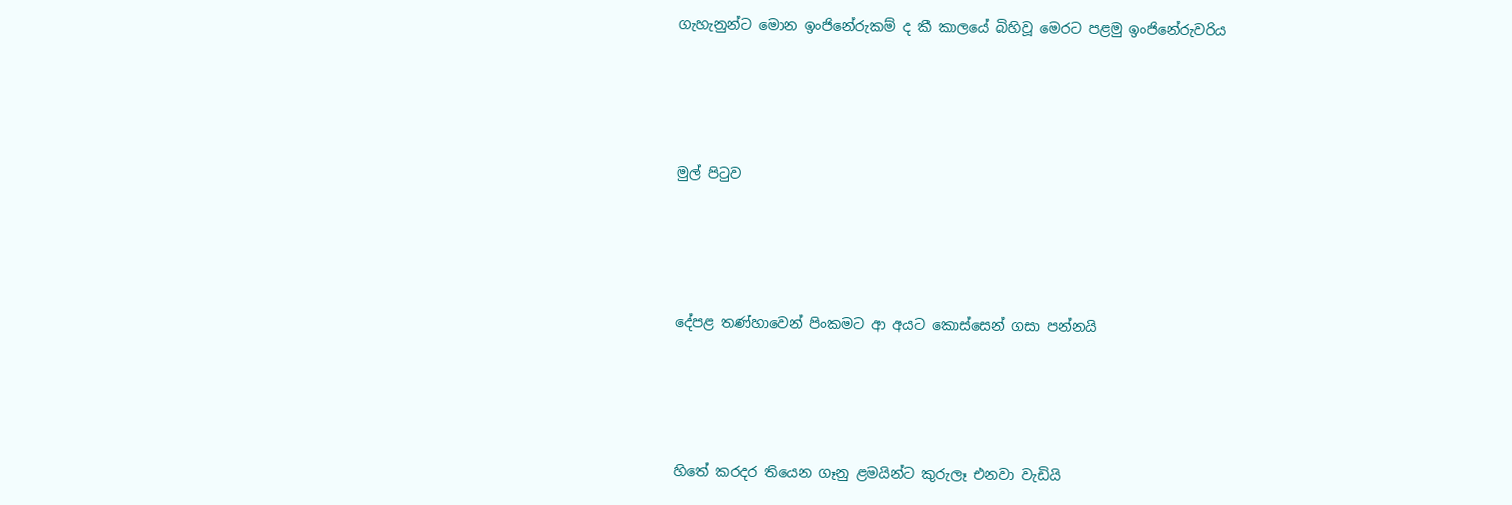ගැහැනුන්ට මොන ඉංජිනේරුකම් ද කී කාලයේ බිහිවූ මෙරට පළමු ඉංජිනේරුවරිය




මුල් පිටුව




දේපළ තණ්හාවෙන් පිංකමට ආ අයට කොස්සෙන් ගසා පන්නයි




හිතේ කරදර තියෙන ගෑනු ළමයින්ට කුරුලෑ එනවා වැඩියි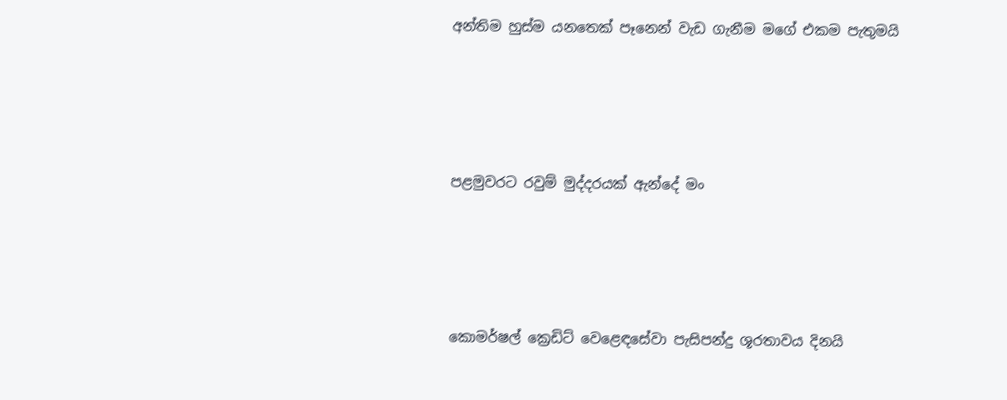අන්තිම හුස්ම යනතෙක් පෑනෙන් වැඩ ගැනීම මගේ එකම පැතුමයි




පළමුවරට රවුම් මුද්දරයක් ඇන්දේ මං




කොමර්ෂල් ක්‍රෙඩිට් වෙළෙඳසේවා පැසිපන්දු ශූරතාවය දිනයි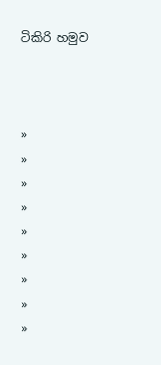ටිකිරි හමුව



»
»
»
»
»
»
»
»
»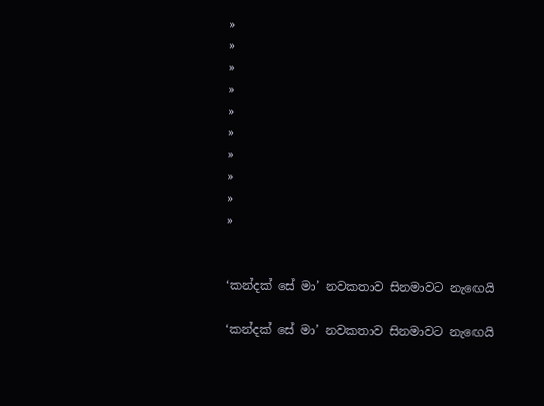»
»
»
»
»
»
»
»
»
»


‘කන්දක් සේ මා’ නවකතාව සිනමාවට නැ‍ඟෙයි

‘කන්දක් සේ මා’ නවකතාව සිනමාවට නැ‍ඟෙයි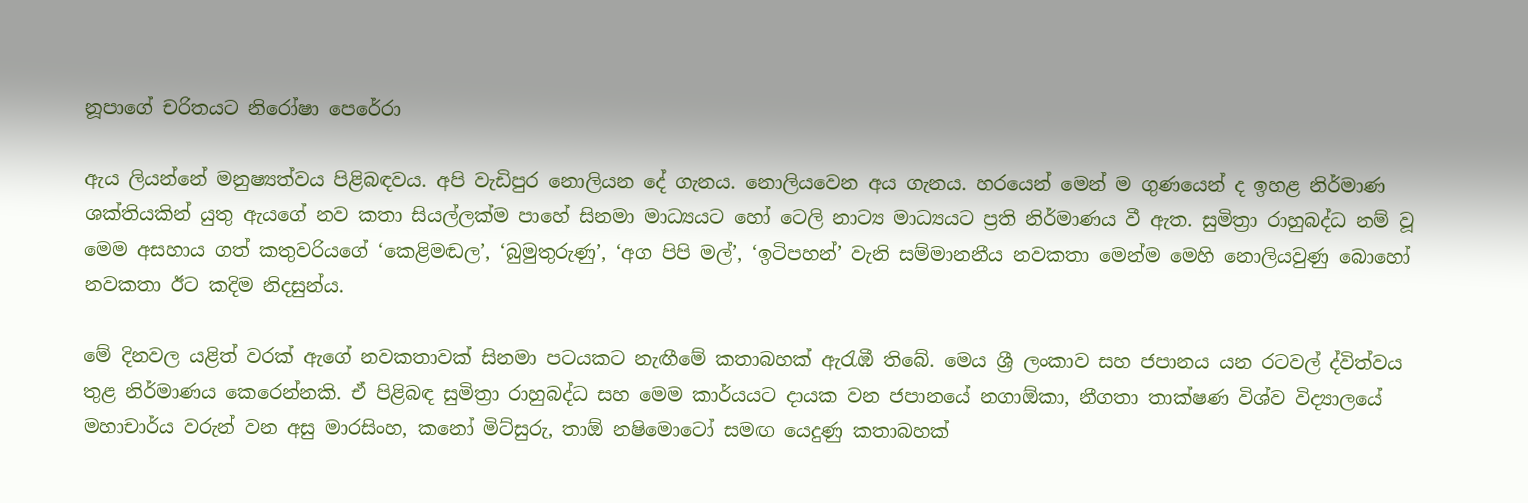නූපාගේ චරිතයට නිරෝෂා පෙරේරා

ඇය ලියන්නේ මනුෂ්‍යත්වය පිළිබඳවය. අපි වැඩිපුර නොලියන දේ ගැනය. නොලියවෙන අය ගැනය. හරයෙන් මෙන් ම ගුණයෙන් ද ඉහළ නිර්මාණ ශක්තියකින් යුතු ඇයගේ නව කතා සියල්ලක්ම පාහේ සිනමා මාධ්‍යයට හෝ ටෙලි නාට්‍ය මාධ්‍යයට ප්‍රති නිර්මාණය වී ඇත. සුමිත්‍රා රාහුබද්ධ නම් වූ මෙම අසහාය ගත් කතුවරියගේ ‘කෙළිමඬල’, ‘බුමුතුරුණු’, ‘අග පිපි මල්’, ‘ඉටිපහන්’ වැනි සම්මානනීය නවකතා මෙන්ම මෙහි නොලියවුණු බොහෝ නවකතා ඊට කදිම නිදසුන්ය.

මේ දිනවල යළිත් වරක් ඇගේ නවකතාවක් සිනමා පටයකට නැඟීමේ කතාබහක් ඇරැඹී තිබේ. මෙය ශ්‍රී ලංකාව සහ ජපානය යන රටවල් ද්විත්වය තුළ නිර්මාණය කෙරෙන්නකි. ඒ පිළිබඳ සුමිත්‍රා රාහුබද්ධ සහ මෙම කාර්යයට දායක වන ජපානයේ නගාඕකා, නීගතා තාක්ෂණ විශ්ව විද්‍යාලයේ මහාචාර්ය වරුන් වන අසු මාරසිංහ, කනෝ මිට්සුරු, තාඕ නෂිමොටෝ සමඟ යෙදුණු කතාබහක්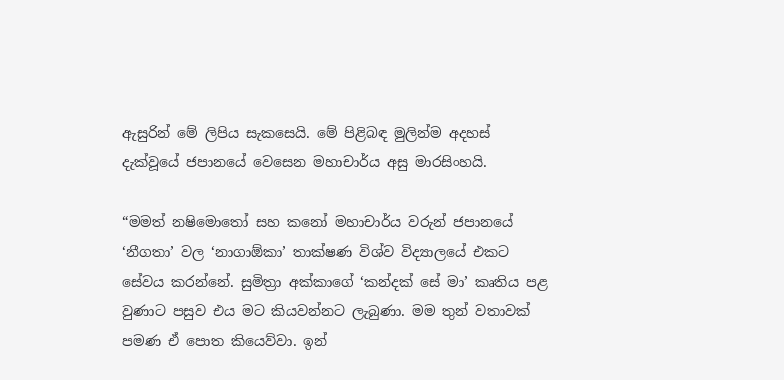ඇසුරින් මේ ලිපිය සැකසෙයි. මේ පිළිබඳ මුලින්ම අදහස් දැක්වූයේ ජපානයේ වෙසෙන මහාචාර්ය අසු මාරසිංහයි.

“මමත් නෂිමොතෝ සහ කනෝ මහාචාර්ය වරුන් ජපානයේ ‘නීගතා’ වල ‘නාගාඕකා’ තාක්ෂණ විශ්ව විද්‍යාලයේ එකට සේවය කරන්නේ. සුමිත්‍රා අක්කාගේ ‘කන්දක් සේ මා’ කෘතිය පළ වුණාට පසුව එය මට කියවන්නට ලැබුණා. මම තුන් වතාවක් පමණ ඒ පොත කියෙව්වා. ඉන්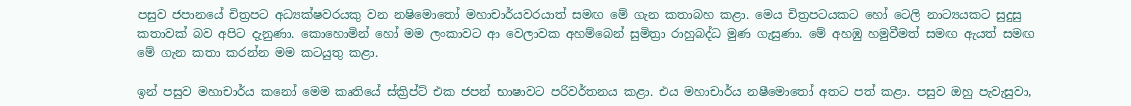පසුව ජපානයේ චිත්‍රපට අධ්‍යක්ෂවරයකු වන නෂිමොතෝ මහාචාර්යවරයාත් සමඟ මේ ගැන කතාබහ කළා. මෙය චිත්‍රපටයකට හෝ ටෙලි නාට්‍යයකට සුදුසු කතාවක් බව අපිට දැනුණා. කොහොමින් හෝ මම ලංකාවට ආ වෙලාවක අහම්බෙන් සුමිත්‍රා රාහුබද්ධ මුණ ගැසුණා. මේ අහඹු හමුවීමත් සමඟ ඇයත් සමඟ මේ ගැන කතා කරන්න මම කටයුතු කළා.

ඉන් පසුව මහාචාර්ය කනෝ මෙම කෘතියේ ස්ක්‍රිප්ට් එක ජපන් භාෂාවට පරිවර්තනය කළා. එය මහාචාර්ය නෂීමොතෝ අතට පත් කළා. පසුව ඔහු පැවැසුවා,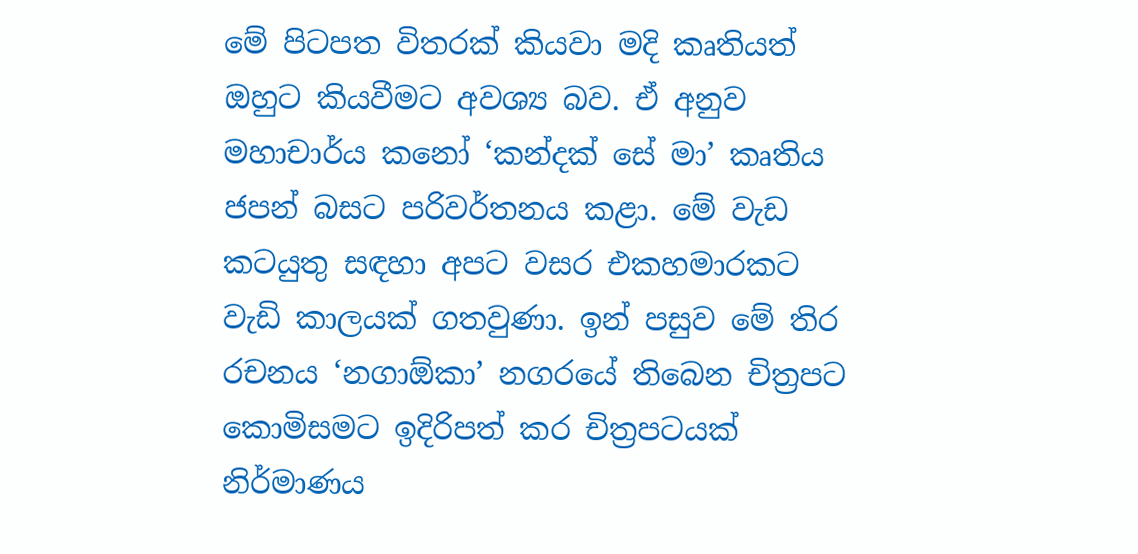මේ පිටපත විතරක් කියවා මදි කෘතියත් ඔහුට කියවීමට අවශ්‍ය බව. ඒ අනුව මහාචාර්ය කනෝ ‘කන්දක් සේ මා’ කෘතිය ජපන් බසට පරිවර්තනය කළා. මේ වැඩ කටයුතු සඳහා අපට වසර එකහමාරකට වැඩි කාලයක් ගතවුණා. ඉන් පසුව මේ තිර රචනය ‘නගාඕකා’ නගරයේ තිබෙන චිත්‍රපට කොමිසමට ඉදිරිපත් කර චිත්‍රපටයක් නිර්මාණය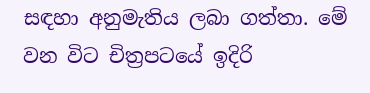සඳහා අනුමැතිය ලබා ගත්තා. මේ වන විට චිත්‍රපටයේ ඉදිරි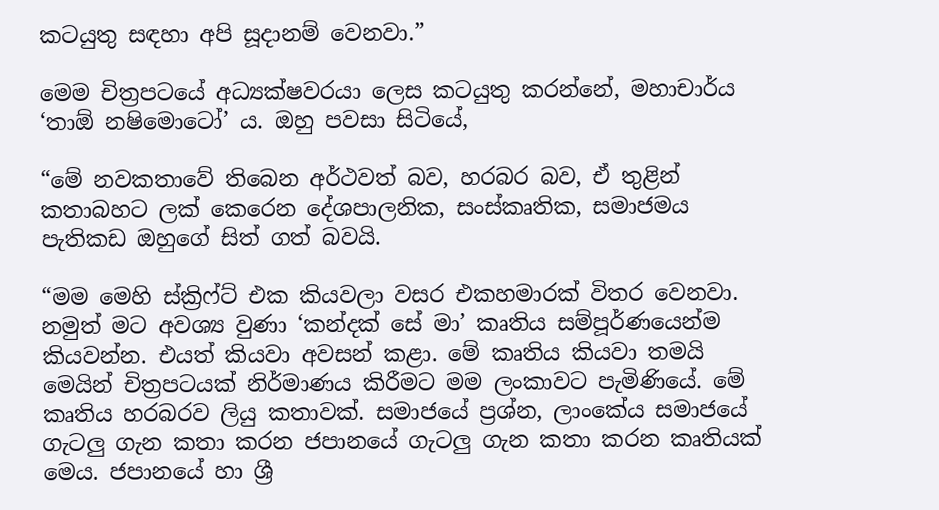කටයුතු සඳහා අපි සූදානම් වෙනවා.”

මෙම චිත්‍රපටයේ අධ්‍යක්ෂවරයා ලෙස කටයුතු කරන්නේ, මහාචාර්ය ‘තාඕ නෂිමොටෝ’ ය. ඔහු පවසා සිටියේ,

“මේ නවකතාවේ තිබෙන අර්ථවත් බව, හරබර බව, ඒ තුළින් කතාබහට ලක් කෙරෙන දේශපාලනික, සංස්කෘතික, සමාජමය පැතිකඩ ඔහුගේ සිත් ගත් බවයි.

“මම මෙහි ස්ක්‍රිෆ්ට් එක කියවලා වසර එකහමාරක් විතර වෙනවා. නමුත් මට අවශ්‍ය වුණා ‘කන්දක් සේ මා’ කෘතිය සම්පූර්ණයෙන්ම කියවන්න. එයත් කියවා අවසන් කළා. මේ කෘතිය කියවා තමයි මෙයින් චිත්‍රපටයක් නිර්මාණය කිරීමට මම ලංකාවට පැමිණියේ. මේ කෘතිය හරබරව ලියු කතාවක්. සමාජයේ ප්‍රශ්න, ලාංකේය සමාජයේ ගැටලු ගැන කතා කරන ජපානයේ ගැටලු ගැන කතා කරන කෘතියක් මෙය. ජපානයේ හා ශ්‍රී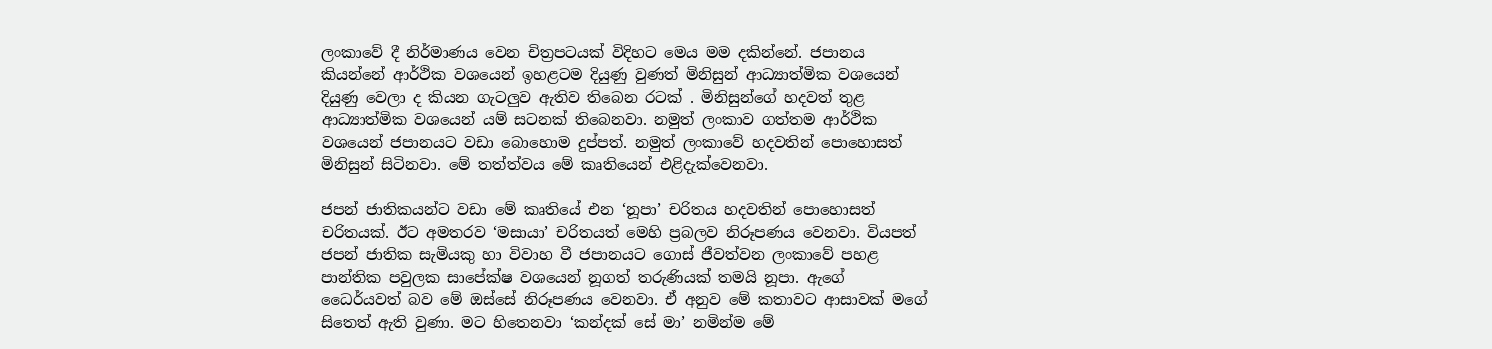ලංකාවේ දී නිර්මාණය වෙන චිත්‍රපටයක් විදිහට මෙය මම දකින්නේ. ජපානය කියන්නේ ආර්ථික වශයෙන් ඉහළටම දියුණු වුණත් මිනිසුන් ආධ්‍යාත්මික වශයෙන් දියුණු වෙලා ද කියන ගැටලුව ඇතිව තිබෙන රටක් . මිනිසුන්ගේ හදවත් තුළ ආධ්‍යාත්මික වශයෙන් යම් සටනක් තිබෙනවා. නමුත් ලංකාව ගත්තම ආර්ථික වශයෙන් ජපානයට වඩා බොහොම දුප්පත්. නමුත් ලංකාවේ හදවතින් පොහොසත් මිනිසුන් සිටිනවා. මේ තත්ත්වය මේ කෘතියෙන් එළිදැක්වෙනවා.

ජපන් ජාතිකයන්ට වඩා මේ කෘතියේ එන ‘නූපා’ චරිතය හදවතින් පොහොසත් චරිතයක්. ඊට අමතරව ‘මසායා’ චරිතයත් මෙහි ප්‍රබලව නිරූපණය වෙනවා. වියපත් ජපන් ජාතික සැමියකු හා විවාහ වී ජපානයට ගොස් ජීවත්වන ලංකාවේ පහළ පාන්තික පවුලක සාපේක්ෂ වශයෙන් නූගත් තරුණියක් තමයි නූපා. ඇගේ ධෛර්යවත් බව මේ ඔස්සේ නිරූපණය වෙනවා. ඒ අනුව මේ කතාවට ආසාවක් මගේ සිතෙත් ඇති වුණා. මට හිතෙනවා ‘කන්දක් සේ මා’ නමින්ම මේ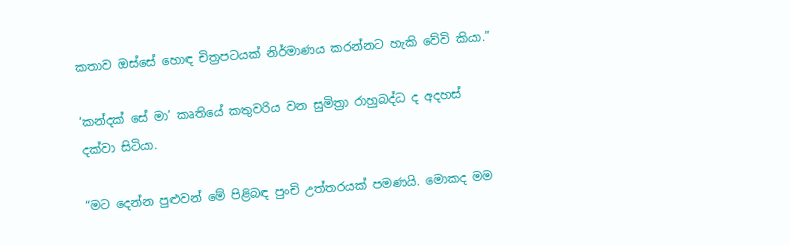කතාව ඔස්සේ හොඳ චිත්‍රපටයක් නිර්මාණය කරන්නට හැකි වේවි කියා.”

‘කන්දක් සේ මා’ කෘතියේ කතුවරිය වන සුමිත්‍රා රාහුබද්ධ ද අදහස් දක්වා සිටියා.

“මට දෙන්න පුළුවන් මේ පිළිබඳ පුංචි උත්තරයක් පමණයි. මොකද මම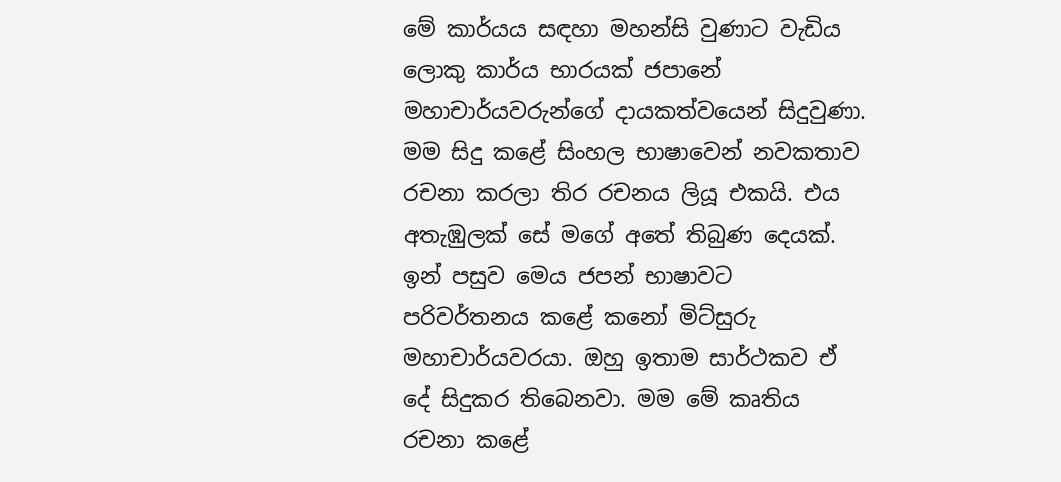මේ කාර්යය සඳහා මහන්සි වුණාට වැඩිය ලොකු කාර්ය භාරයක් ජපානේ මහාචාර්යවරුන්ගේ දායකත්වයෙන් සිදුවුණා. මම සිදු කළේ සිංහල භාෂාවෙන් නවකතාව රචනා කරලා තිර රචනය ලියූ එකයි. එය අතැඹුලක් සේ මගේ අතේ තිබුණ දෙයක්. ඉන් පසුව මෙය ජපන් භාෂාවට පරිවර්තනය කළේ කනෝ මිට්සුරු මහාචාර්යවරයා. ඔහු ඉතාම සාර්ථකව ඒ දේ සිදුකර තිබෙනවා. මම මේ කෘතිය රචනා කළේ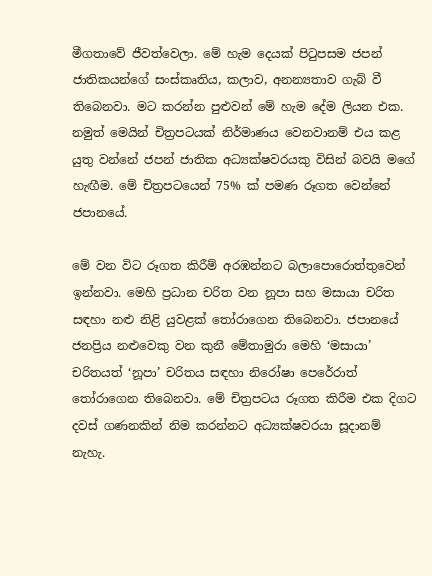මීගතාවේ ජීවත්වෙලා. මේ හැම දෙයක් පිටුපසම ජපන් ජාතිකයන්ගේ සංස්කෘතිය, කලාව, අනන්‍යතාව ගැබ් වී තිබෙනවා. මට කරන්න පුළුවන් මේ හැම දේම ලියන එක. නමුත් මෙයින් චිත්‍රපටයක් නිර්මාණය වෙනවානම් එය කළ යුතු වන්නේ ජපන් ජාතික අධ්‍යක්ෂවරයකු විසින් බවයි මගේ හැඟීම. මේ චිත්‍රපටයෙන් 75% ක් පමණ රූගත වෙන්නේ ජපානයේ.

මේ වන විට රූගත කිරීම් අරඹන්නට බලාපොරොත්තුවෙන් ඉන්නවා. මෙහි ප්‍රධාන චරිත වන නූපා සහ මසායා චරිත සඳහා නළු නිළි යුවළක් තෝරාගෙන තිබෙනවා. ජපානයේ ජනප්‍රිය නළුවෙකු වන කුනී මේතාමුරා මෙහි ‘මසායා’ චරිතයත් ‘නූපා’ චරිතය සඳහා නිරෝෂා පෙරේරාත් තෝරාගෙන තිබෙනවා. මේ චිත්‍රපටය රූගත කිරීම එක දිගට දවස් ගණනකින් නිම කරන්නට අධ්‍යක්ෂවරයා සූදානම් නැහැ.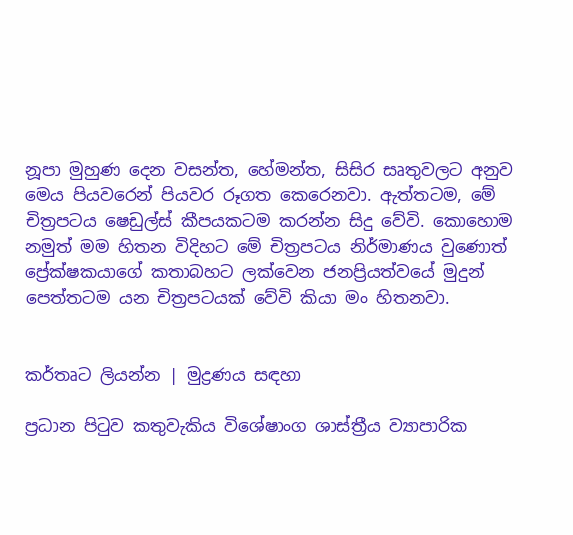නූපා මුහුණ දෙන වසන්ත, හේමන්ත, සිසිර සෘතුවලට අනුව මෙය පියවරෙන් පියවර රූගත කෙරෙනවා. ඇත්තටම, මේ චිත්‍රපටය ෂෙඩුල්ස් කීපයකටම කරන්න සිදු වේවි. කොහොම නමුත් මම හිතන විදිහට මේ චිත්‍රපටය නිර්මාණය වුණොත් ප්‍රේක්ෂකයාගේ කතාබහට ලක්වෙන ජනප්‍රියත්වයේ මුදුන් පෙත්තටම යන චිත්‍රපටයක් වේවි කියා මං හිතනවා.


කර්තෘට ලියන්න | මුද්‍රණය සඳහා

ප්‍රධාන පිටුව කතුවැකිය විශේෂාංග ශාස්ත්‍රීය ව්‍යාපාරික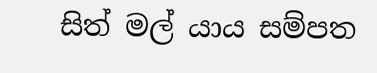සිත් මල් යාය සම්පත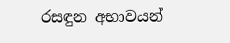රසඳුන අභාවයන්